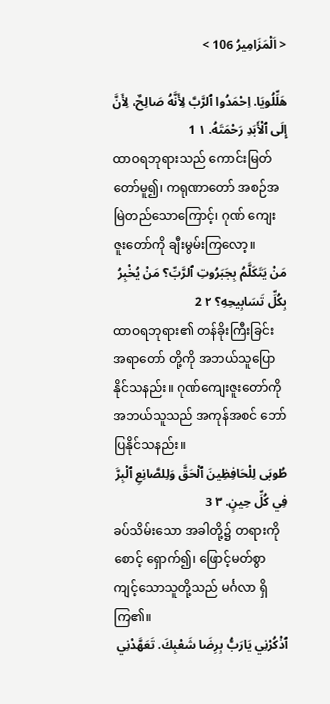< اَلْمَزَامِيرُ 106 >

هَلِّلُويَا. اِحْمَدُوا ٱلرَّبَّ لِأَنَّهُ صَالِحٌ، لِأَنَّ إِلَى ٱلْأَبَدِ رَحْمَتَهُ. ١ 1
ထာဝရဘုရားသည် ကောင်းမြတ်တော်မူ၍၊ ကရုဏာတော် အစဉ်အမြဲတည်သောကြောင့်၊ ဂုဏ် ကျေးဇူးတော်ကို ချီးမွမ်းကြလော့။
مَنْ يَتَكَلَّمُ بِجَبَرُوتِ ٱلرَّبِّ؟ مَنْ يُخْبِرُ بِكُلِّ تَسَابِيحِهِ؟ ٢ 2
ထာဝရဘုရား၏ တန်ခိုးကြီးခြင်း အရာတော် တို့ကို အဘယ်သူပြောနိုင်သနည်း။ ဂုဏ်ကျေးဇူးတော်ကို အဘယ်သူသည် အကုန်အစင် ဘော်ပြနိုင်သနည်း။
طُوبَى لِلْحَافِظِينَ ٱلْحَقَّ وَلِلصَّانِعِ ٱلْبِرَّ فِي كُلِّ حِينٍ. ٣ 3
ခပ်သိမ်းသော အခါတို့၌ တရားကို စောင့် ရှောက်၍၊ ဖြောင့်မတ်စွာ ကျင့်သောသူတို့သည် မင်္ဂလာ ရှိကြ၏။
ٱذْكُرْنِي يَارَبُّ بِرِضَا شَعْبِكَ. تَعَهَّدْنِي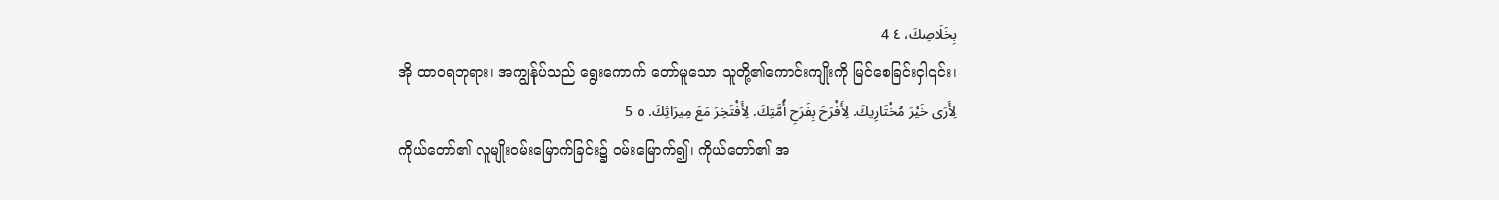بِخَلَاصِكَ، ٤ 4
အို ထာဝရဘုရား၊ အကျွန်ုပ်သည် ရွေးကောက် တော်မူသော သူတို့၏ကောင်းကျိုးကို မြင်စေခြင်းငှါ၎င်း၊
لِأَرَى خَيْرَ مُخْتَارِيكَ. لِأَفْرَحَ بِفَرَحِ أُمَّتِكَ. لِأَفْتَخِرَ مَعَ مِيرَاثِكَ. ٥ 5
ကိုယ်တော်၏ လူမျိုးဝမ်းမြောက်ခြင်း၌ ဝမ်းမြောက်၍၊ ကိုယ်တော်၏ အ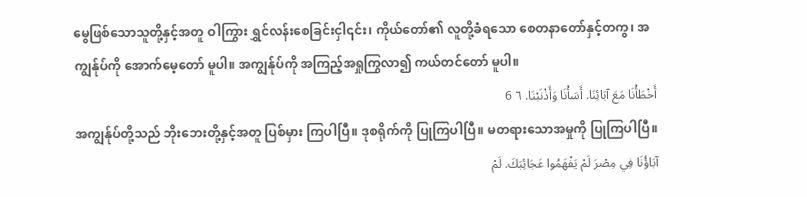မွေဖြစ်သောသူတို့နှင့်အတူ ဝါကြွား ရွှင်လန်းစေခြင်းငှါ၎င်း၊ ကိုယ်တော်၏ လူတို့ခံရသော စေတနာတော်နှင့်တကွ၊ အကျွန်ုပ်ကို အောက်မေ့တော် မူပါ။ အကျွန်ုပ်ကို အကြည့်အရှုကြွလာ၍ ကယ်တင်တော် မူပါ။
أَخْطَأْنَا مَعَ آبَائِنَا. أَسَأْنَا وَأَذْنَبْنَا. ٦ 6
အကျွန်ုပ်တို့သည် ဘိုးဘေးတို့နှင့်အတူ ပြစ်မှား ကြပါပြီ။ ဒုစရိုက်ကို ပြုကြပါပြီ။ မတရားသောအမှုကို ပြုကြပါပြီ။
آبَاؤُنَا فِي مِصْرَ لَمْ يَفْهَمُوا عَجَائِبَكَ. لَمْ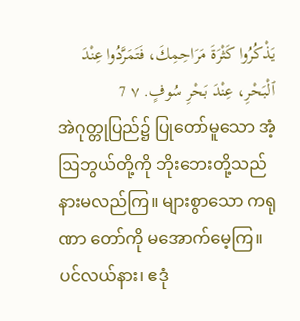يَذْكُرُوا كَثْرَةَ مَرَاحِمِكَ، فَتَمَرَّدُوا عِنْدَ ٱلْبَحْرِ، عِنْدَ بَحْرِ سُوفٍ. ٧ 7
အဲဂုတ္တုပြည်၌ ပြုတော်မူသော အံ့ဩဘွယ်တို့ကို ဘိုးဘေးတို့သည် နားမလည်ကြ။ များစွာသော ကရုဏာ တော်ကို မအောက်မေ့ကြ။ ပင်လယ်နား၊ ဧဒုံ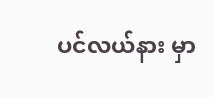ပင်လယ်နား မှာ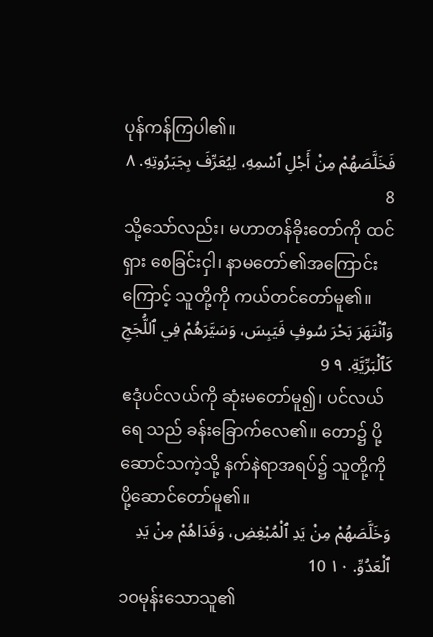ပုန်ကန်ကြပါ၏။
فَخَلَّصَهُمْ مِنْ أَجْلِ ٱسْمِهِ، لِيُعَرِّفَ بِجَبَرُوتِهِ. ٨ 8
သို့သော်လည်း၊ မဟာတန်ခိုးတော်ကို ထင်ရှား စေခြင်းငှါ၊ နာမတော်၏အကြောင်းကြောင့် သူတို့ကို ကယ်တင်တော်မူ၏။
وَٱنْتَهَرَ بَحْرَ سُوفٍ فَيَبِسَ، وَسَيَّرَهُمْ فِي ٱللُّجَجِ كَٱلْبَرِّيَّةِ. ٩ 9
ဧဒုံပင်လယ်ကို ဆုံးမတော်မူ၍၊ ပင်လယ်ရေ သည် ခန်းခြောက်လေ၏။ တော၌ ပို့ဆောင်သကဲ့သို့ နက်နဲရာအရပ်၌ သူတို့ကို ပို့ဆောင်တော်မူ၏။
وَخَلَّصَهُمْ مِنْ يَدِ ٱلْمُبْغِضِ، وَفَدَاهُمْ مِنْ يَدِ ٱلْعَدُوِّ. ١٠ 10
၁၀မုန်းသောသူ၏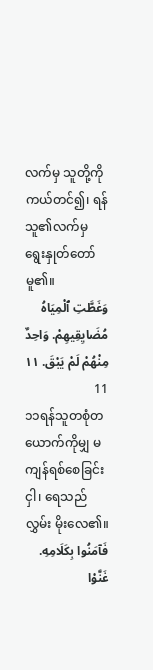လက်မှ သူတို့ကို ကယ်တင်၍၊ ရန်သူ၏လက်မှ ရွေးနှုတ်တော်မူ၏။
وَغَطَّتِ ٱلْمِيَاهُ مُضَايِقِيهِمْ. وَاحِدٌ مِنْهُمْ لَمْ يَبْقَ. ١١ 11
၁၁ရန်သူတစုံတယောက်ကိုမျှ မကျန်ရစ်စေခြင်းငှါ၊ ရေသည် လွှမ်း မိုးလေ၏။
فَآمَنُوا بِكَلَامِهِ. غَنَّوْا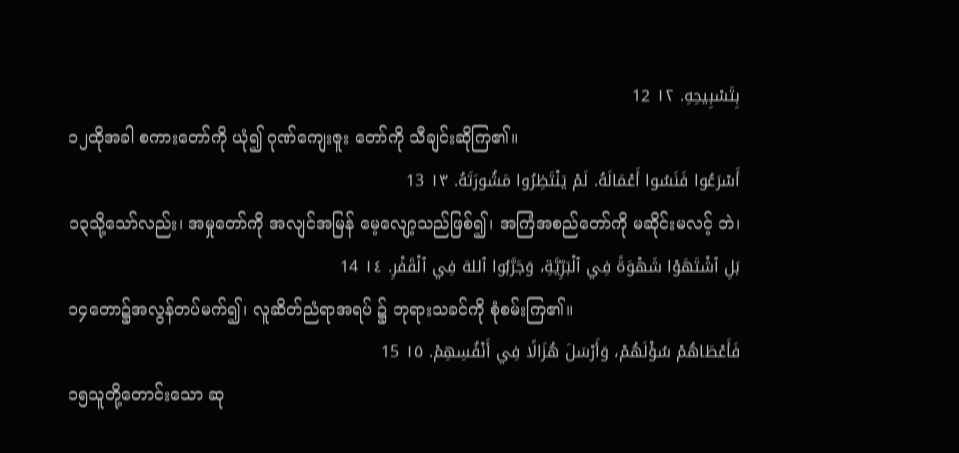بِتَسْبِيحِهِ. ١٢ 12
၁၂ထိုအခါ စကားတော်ကို ယုံ၍ ဂုဏ်ကျေးဇူး တော်ကို သီချင်းဆိုကြ၏။
أَسْرَعُوا فَنَسُوا أَعْمَالَهُ. لَمْ يَنْتَظِرُوا مَشُورَتَهُ. ١٣ 13
၁၃သို့သော်လည်း၊ အမှုတော်ကို အလျင်အမြန် မေ့လျော့သည်ဖြစ်၍၊ အကြံအစည်တော်ကို မဆိုင်းမလင့် ဘဲ၊
بَلِ ٱشْتَهَوْا شَهْوَةً فِي ٱلْبَرِّيَّةِ، وَجَرَّبُوا ٱللهَ فِي ٱلْقَفْرِ. ١٤ 14
၁၄တော၌အလွန်တပ်မက်၍၊ လူဆိတ်ညံရာအရပ် ၌ ဘုရားသခင်ကို စုံစမ်းကြ၏။
فَأَعْطَاهُمْ سُؤْلَهُمْ، وَأَرْسَلَ هُزَالًا فِي أَنْفُسِهِمْ. ١٥ 15
၁၅သူတို့တောင်းသော ဆု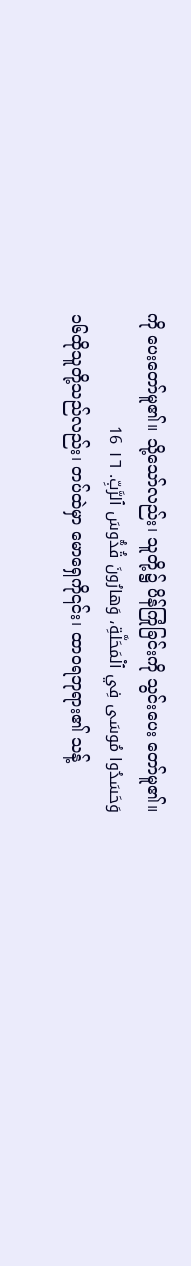ကို ပေးတော်မူ၏။ သို့သော်လည်း၊ သူတို့၌ ပိန်ကြုံခြင်းကို သွင်းပေး တော်မူ၏။
وَحَسَدُوا مُوسَى فِي ٱلْمَحَلَّةِ، وَهارُونَ قُدُّوسَ ٱلرَّبِّ. ١٦ 16
၁၆ထိုသူတို့သည်လည်း၊ တပ်ထဲမှာ မောရှေကို၎င်း၊ ထာဝရဘုရား၏ သန့်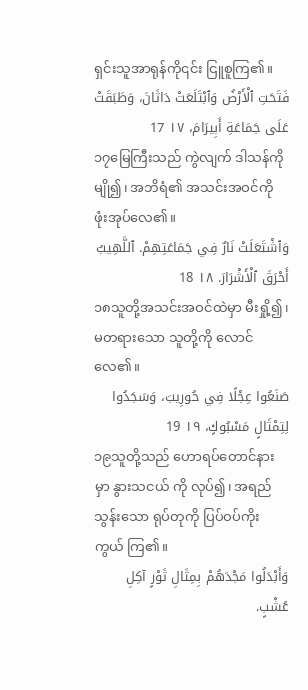ရှင်းသူအာရုန်ကို၎င်း ငြူစူကြ၏။
فَتَحَتِ ٱلْأَرْضُ وَٱبْتَلَعَتْ دَاثَانَ، وَطَبَقَتْ عَلَى جَمَاعَةِ أَبِيرَامَ، ١٧ 17
၁၇မြေကြီးသည် ကွဲလျက် ဒါသန်ကိုမျို၍၊ အဘိရံ၏ အသင်းအဝင်ကို ဖုံးအုပ်လေ၏။
وَٱشْتَعَلَتْ نَارٌ فِي جَمَاعَتِهِمْ. ٱللَّهِيبُ أَحْرَقَ ٱلْأَشْرَارَ. ١٨ 18
၁၈သူတို့အသင်းအဝင်ထဲမှာ မီးရှို့၍၊ မတရားသော သူတို့ကို လောင်လေ၏။
صَنَعُوا عِجْلًا فِي حُورِيبَ، وَسَجَدُوا لِتِمْثَالٍ مَسْبُوكٍ، ١٩ 19
၁၉သူတို့သည် ဟောရပ်တောင်နားမှာ နွားသငယ် ကို လုပ်၍၊ အရည်သွန်းသော ရုပ်တုကို ပြပ်ဝပ်ကိုးကွယ် ကြ၏။
وَأَبْدَلُوا مَجْدَهُمْ بِمِثَالِ ثَوْرٍ آكِلِ عُشْبٍ.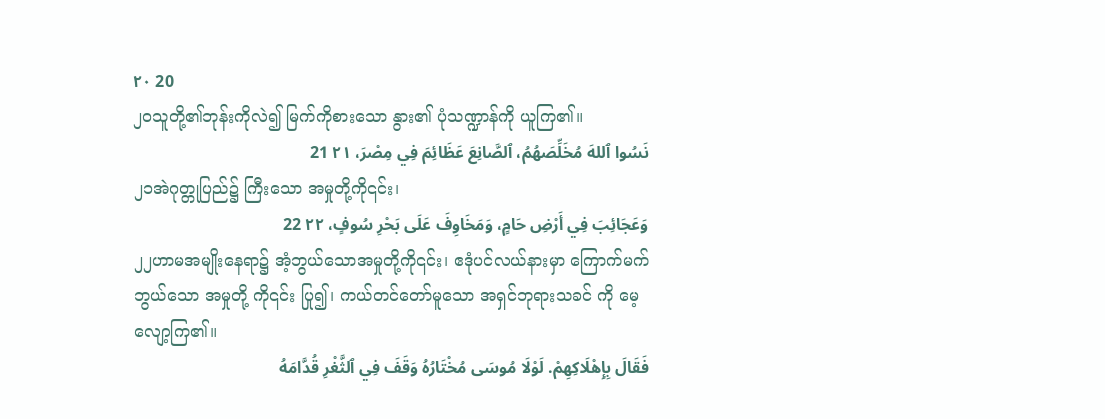٢٠ 20
၂၀သူတို့၏ဘုန်းကိုလဲ၍ မြက်ကိုစားသော နွား၏ ပုံသဏ္ဍာန်ကို ယူကြ၏။
نَسُوا ٱللهَ مُخَلِّصَهُمُ، ٱلصَّانِعَ عَظَائِمَ فِي مِصْرَ، ٢١ 21
၂၁အဲဂုတ္တုပြည်၌ ကြီးသော အမှုတို့ကို၎င်း၊
وَعَجَائِبَ فِي أَرْضِ حَامٍ، وَمَخَاوِفَ عَلَى بَحْرِ سُوفٍ، ٢٢ 22
၂၂ဟာမအမျိုးနေရာ၌ အံ့ဘွယ်သောအမှုတို့ကို၎င်း၊ ဧဒုံပင်လယ်နားမှာ ကြောက်မက်ဘွယ်သော အမှုတို့ ကို၎င်း ပြု၍၊ ကယ်တင်တော်မူသော အရှင်ဘုရားသခင် ကို မေ့လျော့ကြ၏။
فَقَالَ بِإِهْلَاكِهِمْ. لَوْلَا مُوسَى مُخْتَارُهُ وَقَفَ فِي ٱلثَّغْرِ قُدَّامَهُ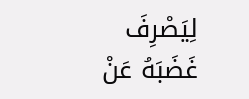لِيَصْرِفَ غَضَبَهُ عَنْ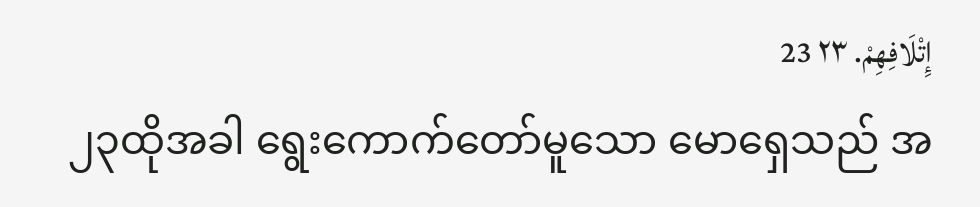إِتْلَافِهِمْ. ٢٣ 23
၂၃ထိုအခါ ရွေးကောက်တော်မူသော မောရှေသည် အ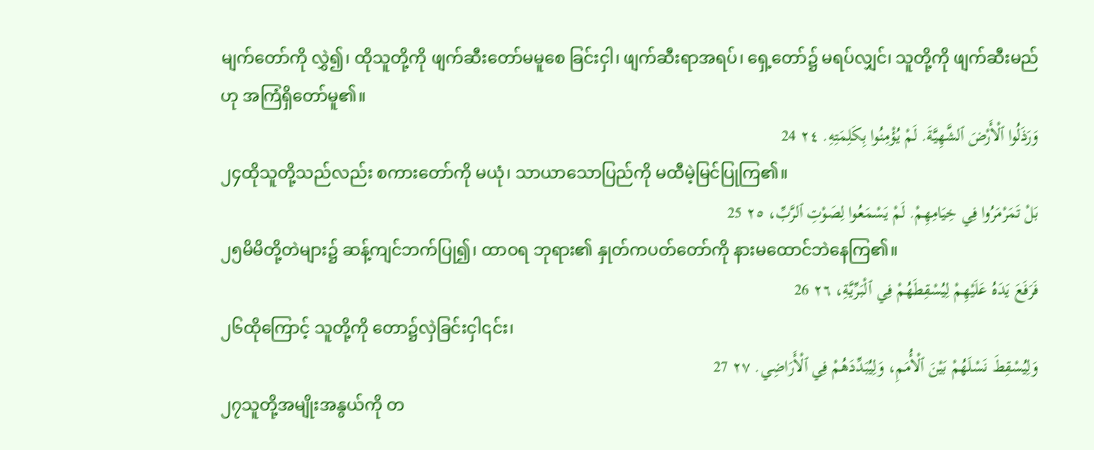မျက်တော်ကို လွှဲ၍၊ ထိုသူတို့ကို ဖျက်ဆီးတော်မမူစေ ခြင်းငှါ၊ ဖျက်ဆီးရာအရပ်၊ ရှေ့တော်၌ မရပ်လျှင်၊ သူတို့ကို ဖျက်ဆီးမည်ဟု အကြံရှိတော်မူ၏။
وَرَذَلُوا ٱلْأَرْضَ ٱلشَّهِيَّةَ. لَمْ يُؤْمِنُوا بِكَلِمَتِهِ. ٢٤ 24
၂၄ထိုသူတို့သည်လည်း စကားတော်ကို မယုံ၊ သာယာသောပြည်ကို မထီမဲ့မြင်ပြုကြ၏။
بَلْ تَمَرْمَرُوا فِي خِيَامِهِمْ. لَمْ يَسْمَعُوا لِصَوْتِ ٱلرَّبِّ، ٢٥ 25
၂၅မိမိတို့တဲများ၌ ဆန့်ကျင်ဘက်ပြု၍၊ ထာဝရ ဘုရား၏ နှုတ်ကပတ်တော်ကို နားမထောင်ဘဲနေကြ၏။
فَرَفَعَ يَدَهُ عَلَيْهِمْ لِيُسْقِطَهُمْ فِي ٱلْبَرِّيَّةِ، ٢٦ 26
၂၆ထိုကြောင့် သူတို့ကို တော၌လှဲခြင်းငှါ၎င်း၊
وَلِيُسْقِطَ نَسْلَهُمْ بَيْنَ ٱلْأُمَمِ، وَلِيُبَدِّدَهُمْ فِي ٱلْأَرَاضِي. ٢٧ 27
၂၇သူတို့အမျိုးအနွယ်ကို တ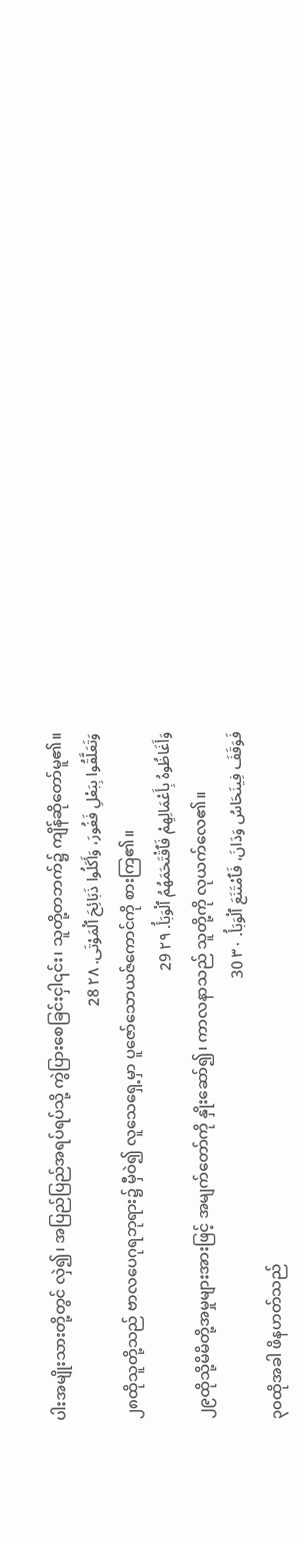ပါးအမျိုးသားတို့တွင် လှဲ၍၊ အပြည်ပြည်အရပ်ရပ်သို့ ကွဲပြားစေခြင်းငှါ၎င်း၊ သူတို့တဘက်၌ ကျိန်ဆိုတော်မူ၏။
وَتَعَلَّقُوا بِبَعْلِ فَغُورَ، وَأَكَلُوا ذَبَائِحَ ٱلْمَوْتَى. ٢٨ 28
၂၈ထိုသူတို့သည် ဗာလပေဂုရဘုရား၌ မှီဝဲ၍ လူသေရှေ့မှာ ပူဇော်သောယဇ်ကောင်ကို စားကြ၏။
وَأَغَاظُوهُ بِأَعْمَالِهِمْ فَٱقْتَحَمَهُمُ ٱلْوَبَأُ. ٢٩ 29
၂၉ထိုသို့မိမိတို့အမှုများအားဖြင့် အမျက်တော်ကို နှိုးဆော်၍၊ ကာလနာသည် သူတို့ကို လုယက်လေ၏။
فَوَقَفَ فِينَحَاسُ وَدَانَ، فَٱمْتَنَعَ ٱلْوَبَأُ. ٣٠ 30
၃၀ထိုအခါ ဖိနဟတ်သည်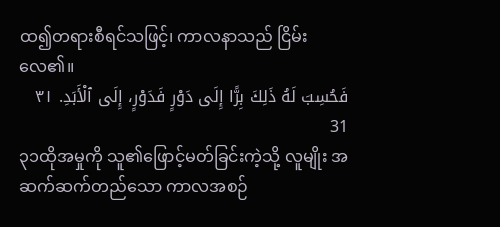ထ၍တရားစီရင်သဖြင့်၊ ကာလနာသည် ငြိမ်းလေ၏။
فَحُسِبَ لَهُ ذَلِكَ بِرًّا إِلَى دَوْرٍ فَدَوْرٍ، إِلَى ٱلْأَبَدِ. ٣١ 31
၃၁ထိုအမှုကို သူ၏ဖြောင့်မတ်ခြင်းကဲ့သို့ လူမျိုး အဆက်ဆက်တည်သော ကာလအစဉ်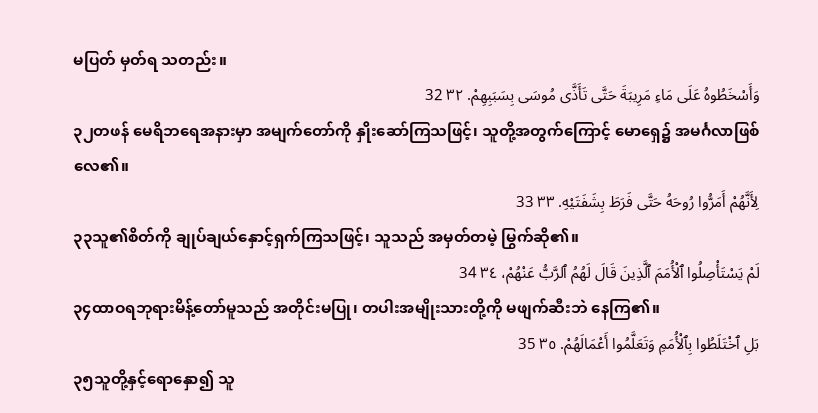မပြတ် မှတ်ရ သတည်း။
وَأَسْخَطُوهُ عَلَى مَاءِ مَرِيبَةَ حَتَّى تَأَذَّى مُوسَى بِسَبَبِهِمْ. ٣٢ 32
၃၂တဖန် မေရိဘရေအနားမှာ အမျက်တော်ကို နှိုးဆော်ကြသဖြင့်၊ သူတို့အတွက်ကြောင့် မောရှေ၌ အမင်္ဂလာဖြစ်လေ၏။
لِأَنَّهُمْ أَمَرُّوا رُوحَهُ حَتَّى فَرَطَ بِشَفَتَيْهِ. ٣٣ 33
၃၃သူ၏စိတ်ကို ချုပ်ချယ်နှောင့်ရှက်ကြသဖြင့်၊ သူသည် အမှတ်တမဲ့ မြွက်ဆို၏။
لَمْ يَسْتَأْصِلُوا ٱلْأُمَمَ ٱلَّذِينَ قَالَ لَهُمُ ٱلرَّبُّ عَنْهُمْ، ٣٤ 34
၃၄ထာဝရဘုရားမိန့်တော်မူသည် အတိုင်းမပြု၊ တပါးအမျိုးသားတို့ကို မဖျက်ဆီးဘဲ နေကြ၏။
بَلِ ٱخْتَلَطُوا بِٱلْأُمَمِ وَتَعَلَّمُوا أَعْمَالَهُمْ. ٣٥ 35
၃၅သူတို့နှင့်ရောနှော၍ သူ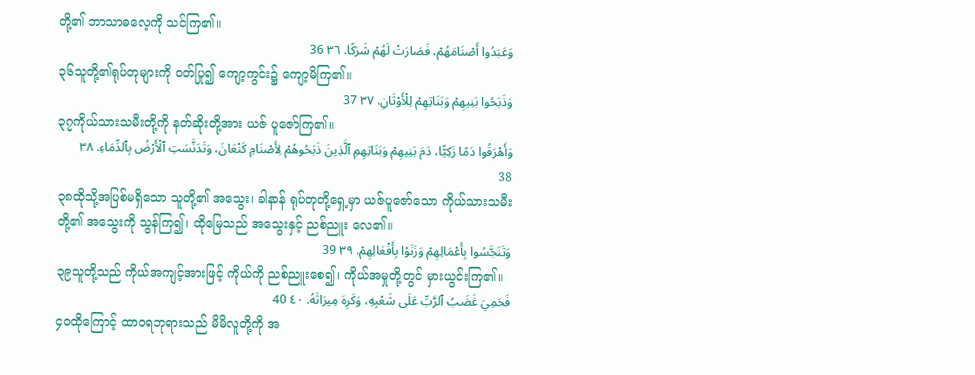တို့၏ ဘာသာဓလေ့ကို သင်ကြ၏။
وَعَبَدُوا أَصْنَامَهُمْ، فَصَارَتْ لَهُمْ شَرَكًا. ٣٦ 36
၃၆သူတို့၏ရုပ်တုများကို ဝတ်ပြု၍ ကျော့ကွင်း၌ ကျော့မိကြ၏။
وَذَبَحُوا بَنِيهِمْ وَبَنَاتِهِمْ لِلْأَوْثَانِ. ٣٧ 37
၃၇ကိုယ်သားသမီးတို့ကို နတ်ဆိုးတို့အား ယဇ် ပူဇော်ကြ၏။
وَأَهْرَقُوا دَمًا زَكِيًّا، دَمَ بَنِيهِمْ وَبَنَاتِهِمِ ٱلَّذِينَ ذَبَحُوهُمْ لِأَصْنَامِ كَنْعَانَ، وَتَدَنَّسَتِ ٱلْأَرْضُ بِٱلدِّمَاءِ. ٣٨ 38
၃၈ထိုသို့အပြစ်မရှိသော သူတို့၏ အသွေး၊ ခါနာန် ရုပ်တုတို့ရှေ့မှာ ယဇ်ပူဇော်သော ကိုယ်သားသမီးတို့၏ အသွေးကို သွန်ကြ၍၊ ထိုမြေသည် အသွေးနှင့် ညစ်ညူး လေ၏။
وَتَنَجَّسُوا بِأَعْمَالِهِمْ وَزَنَوْا بِأَفْعَالِهِمْ. ٣٩ 39
၃၉သူတို့သည် ကိုယ်အကျင့်အားဖြင့် ကိုယ်ကို ညစ်ညူးစေ၍၊ ကိုယ်အမှုတို့တွင် မှားယွင်းကြ၏။
فَحَمِيَ غَضَبُ ٱلرَّبِّ عَلَى شَعْبِهِ، وَكَرِهَ مِيرَاثَهُ. ٤٠ 40
၄၀ထိုကြောင့် ထာဝရဘုရားသည် မိမိလူတို့ကို အ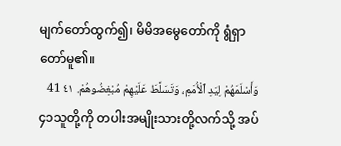မျက်တော်ထွက်၍၊ မိမိအမွေတော်ကို ရွံရှာတော်မူ၏။
وَأَسْلَمَهُمْ لِيَدِ ٱلْأُمَمِ، وَتَسَلَّطَ عَلَيْهِمْ مُبْغِضُوهُمْ. ٤١ 41
၄၁သူတို့ကို တပါးအမျိုးသားတို့လက်သို့ အပ်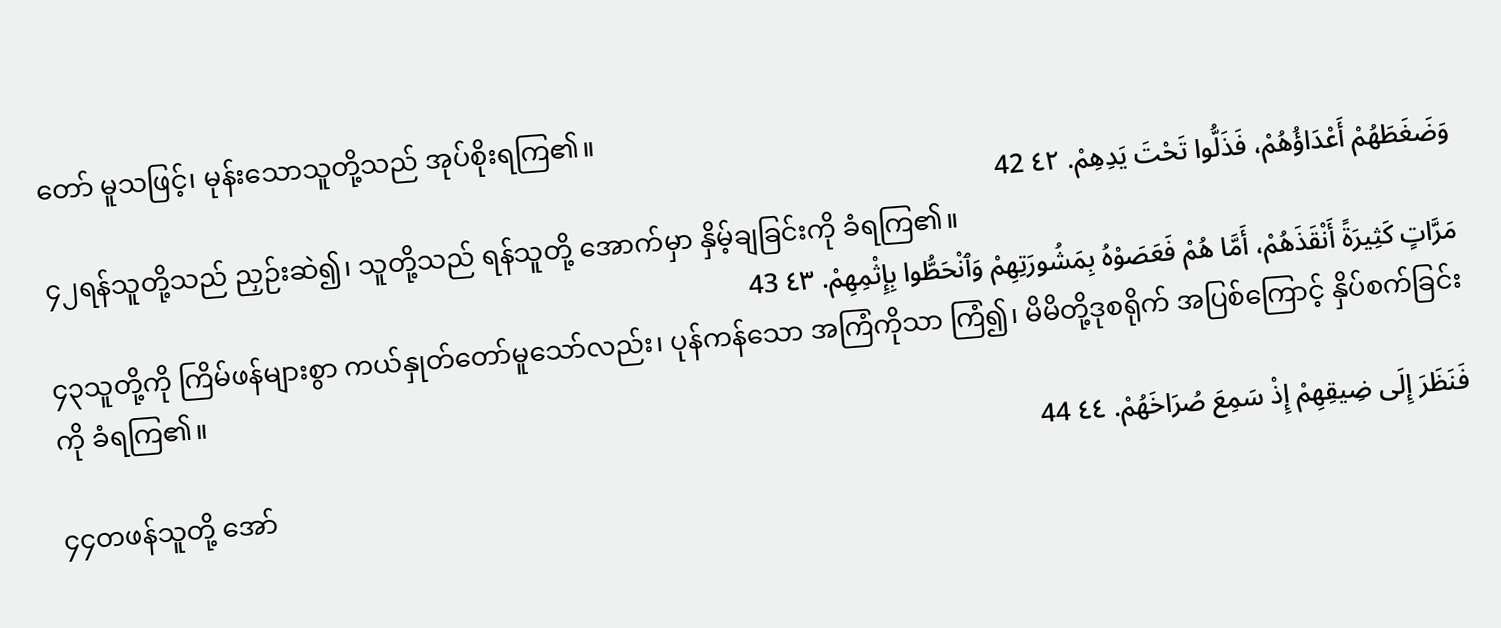တော် မူသဖြင့်၊ မုန်းသောသူတို့သည် အုပ်စိုးရကြ၏။
وَضَغَطَهُمْ أَعْدَاؤُهُمْ، فَذَلُّوا تَحْتَ يَدِهِمْ. ٤٢ 42
၄၂ရန်သူတို့သည် ညှဉ်းဆဲ၍၊ သူတို့သည် ရန်သူတို့ အောက်မှာ နှိမ့်ချခြင်းကို ခံရကြ၏။
مَرَّاتٍ كَثِيرَةً أَنْقَذَهُمْ، أَمَّا هُمْ فَعَصَوْهُ بِمَشُورَتِهِمْ وَٱنْحَطُّوا بِإِثْمِهِمْ. ٤٣ 43
၄၃သူတို့ကို ကြိမ်ဖန်များစွာ ကယ်နှုတ်တော်မူသော်လည်း၊ ပုန်ကန်သော အကြံကိုသာ ကြံ၍၊ မိမိတို့ဒုစရိုက် အပြစ်ကြောင့် နှိပ်စက်ခြင်းကို ခံရကြ၏။
فَنَظَرَ إِلَى ضِيقِهِمْ إِذْ سَمِعَ صُرَاخَهُمْ. ٤٤ 44
၄၄တဖန်သူတို့ အော်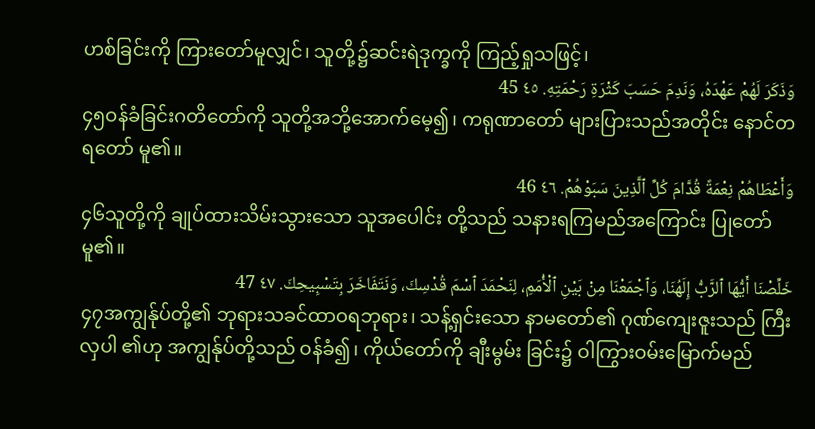ဟစ်ခြင်းကို ကြားတော်မူလျှင်၊ သူတို့၌ဆင်းရဲဒုက္ခကို ကြည့်ရှုသဖြင့်၊
وَذَكَرَ لَهُمْ عَهْدَهُ، وَنَدِمَ حَسَبَ كَثْرَةِ رَحْمَتِهِ. ٤٥ 45
၄၅ဝန်ခံခြင်းဂတိတော်ကို သူတို့အဘို့အောက်မေ့၍၊ ကရုဏာတော် များပြားသည်အတိုင်း နောင်တရတော် မူ၏။
وَأَعْطَاهُمْ نِعْمَةً قُدَّامَ كُلِّ ٱلَّذِينَ سَبَوْهُمْ. ٤٦ 46
၄၆သူတို့ကို ချုပ်ထားသိမ်းသွားသော သူအပေါင်း တို့သည် သနားရကြမည်အကြောင်း ပြုတော်မူ၏။
خَلِّصْنَا أَيُّهَا ٱلرَّبُّ إِلَهُنَا، وَٱجْمَعْنَا مِنْ بَيْنِ ٱلْأُمَمِ، لِنَحْمَدَ ٱسْمَ قُدْسِكَ، وَنَتَفَاخَرَ بِتَسْبِيحِكَ. ٤٧ 47
၄၇အကျွန်ုပ်တို့၏ ဘုရားသခင်ထာဝရဘုရား၊ သန့်ရှင်းသော နာမတော်၏ ဂုဏ်ကျေးဇူးသည် ကြီးလှပါ ၏ဟု အကျွန်ုပ်တို့သည် ဝန်ခံ၍၊ ကိုယ်တော်ကို ချီးမွမ်း ခြင်း၌ ဝါကြွားဝမ်းမြောက်မည်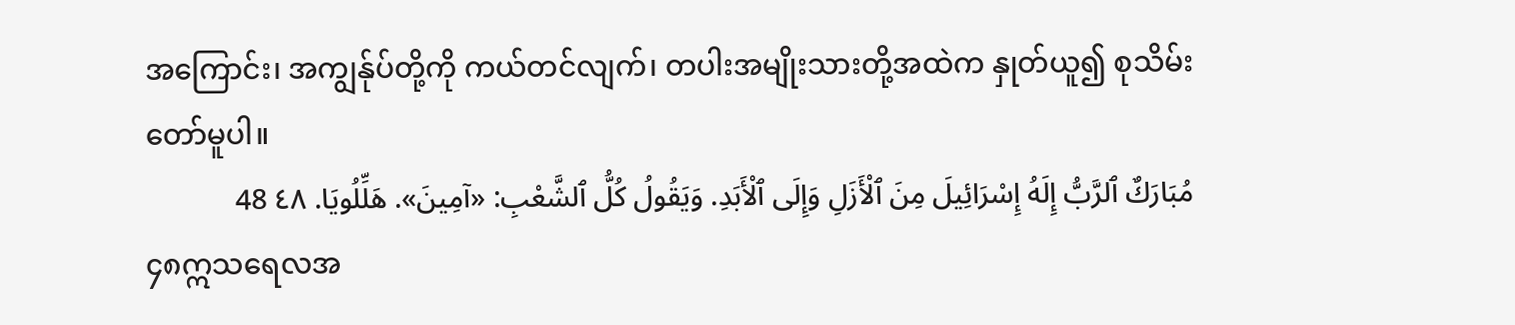အကြောင်း၊ အကျွန်ုပ်တို့ကို ကယ်တင်လျက်၊ တပါးအမျိုးသားတို့အထဲက နှုတ်ယူ၍ စုသိမ်းတော်မူပါ။
مُبَارَكٌ ٱلرَّبُّ إِلَهُ إِسْرَائِيلَ مِنَ ٱلْأَزَلِ وَإِلَى ٱلْأَبَدِ. وَيَقُولُ كُلُّ ٱلشَّعْبِ: «آمِينَ». هَلِّلُويَا. ٤٨ 48
၄၈ဣသရေလအ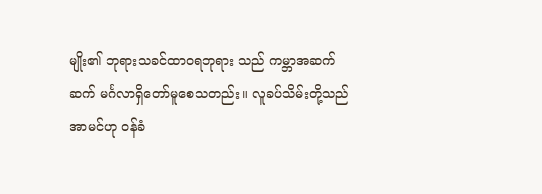မျိုး၏ ဘုရားသခင်ထာဝရဘုရား သည် ကမ္ဘာအဆက်ဆက် မင်္ဂလာရှိတော်မူစေသတည်း။ လူခပ်သိမ်းတို့သည် အာမင်ဟု ဝန်ခံ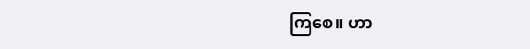ကြစေ။ ဟာ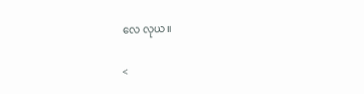လေ လုယ။

<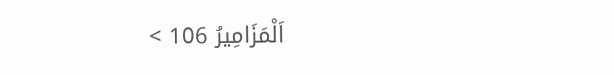اَلْمَزَامِيرُ 106 >